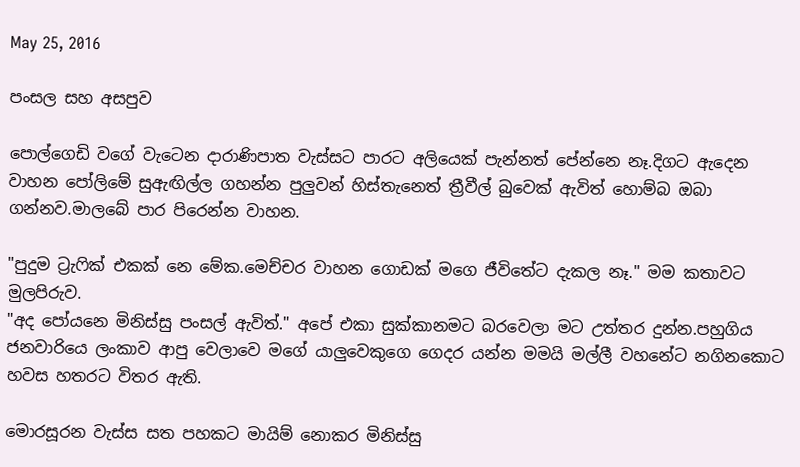May 25, 2016

පංසල සහ අසපුව

පොල්ගෙඩි වගේ වැටෙන දාරාණිපාත වැස්සට පාරට අලියෙක් පැන්නත් පේන්නෙ නෑ.දිගට ඇදෙන වාහන පෝලිමේ සුඇඟිල්ල ගහන්න පුලුවන් හිස්තැනෙත් ත්‍රීවීල් බුවෙක් ඇවිත් හොම්බ ඔබා ගන්නව.මාලබේ පාර පිරෙන්න වාහන.

"පුදුම ට්‍රැෆික් එකක් නෙ මේක.මෙච්චර වාහන ගොඩක් මගෙ ජීවිතේට දැකල නෑ." මම කතාවට මුලපිරුව.
"අද පෝයනෙ මිනිස්සු පංසල් ඇවිත්." අපේ එකා සුක්කානමට බරවෙලා මට උත්තර දුන්න.පහුගිය ජනවාරියෙ ලංකාව ආපු වෙලාවෙ මගේ යාලුවෙකුගෙ ගෙදර යන්න මමයි මල්ලී වහනේට නගිනකොට හවස හතරට විතර ඇති.

මොරසූරන වැස්ස සත පහකට මායිම් නොකර මිනිස්සු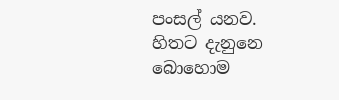පංසල් යනව. හිතට දැනුනෙ බොහොම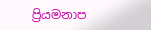ප්‍රියමනාප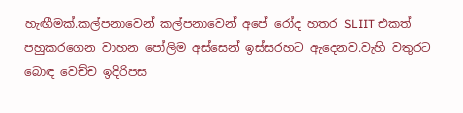හැඟීමක්.කල්පනාවෙන් කල්පනාවෙන් අපේ රෝද හතර SLIIT එකත්  පහුකරගෙන වාහන පෝලිම අස්සෙන් ඉස්සරහට ඇදෙනව.වැහි වතුරට බොඳ වෙච්ච ඉදිරිපස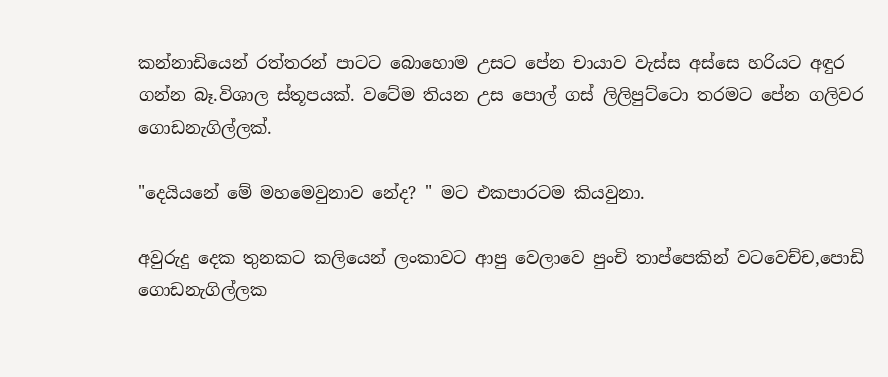කන්නාඩියෙන් රත්තරන් පාටට බොහොම උසට පේන චායාව වැස්ස අස්සෙ හරියට අඳුර ගන්න බෑ.විශාල ස්තූපයක්. වටේම තියන උස පොල් ගස් ලිලිපුට්ටො තරමට පේන ගලිවර ගොඩනැගිල්ලක්.

"දෙයියනේ මේ මහමෙවුනාව නේද? " මට එකපාරටම කියවුනා.

අවුරුදු දෙක තුනකට කලියෙන් ලංකාවට ආපු වෙලාවෙ පුංචි තාප්පෙකින් වටවෙච්ච,පොඩි ගොඩනැගිල්ලක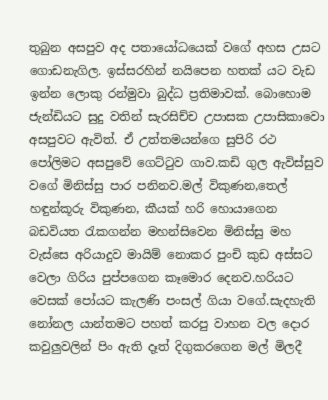තුබුන අසපුව අද පතායෝධයෙක් වගේ අහස උසට ගොඩනැගිල. ඉස්සරහින් නයිපෙන හතක් යට වැඩ ඉන්න ලොකු රන්මුවා බුද්ධ ප්‍රතිමාවක්. බොහොම ජැන්ඩියට සුදු වතින් සැරසිච්ච උපාසක උපාසිකාවො අසපුවට ඇවිත්. ඒ උත්තමයන්ගෙ සුපිරි රථ පෝලිමට අසපුවේ ගෙට්ටුව ගාව.කඩි ගුල ඇවිස්සුව වගේ මිනිස්සු පාර පනිනව.මල් විකුණන,තෙල් හඳුන්කූරු විකුණන, කීයක් හරි හොයාගෙන බඩවියත රැකගන්න මහන්සිවෙන මිනිස්සු මහ වැස්සෙ අරියාදුව මායිම් නොකර පුංචි කුඩ අස්සට වෙලා ගිරිය පුප්පගෙන කෑමොර දෙනව.හරියට වෙසක් පෝයට කැලණි පංසල් ගියා වගේ.සැදහැති නෝනල යාන්තමට පහත් කරපු වාහන වල දොර කවුලුවලින් පිං ඇති දෑත් දිගුකරගෙන මල් මිලදී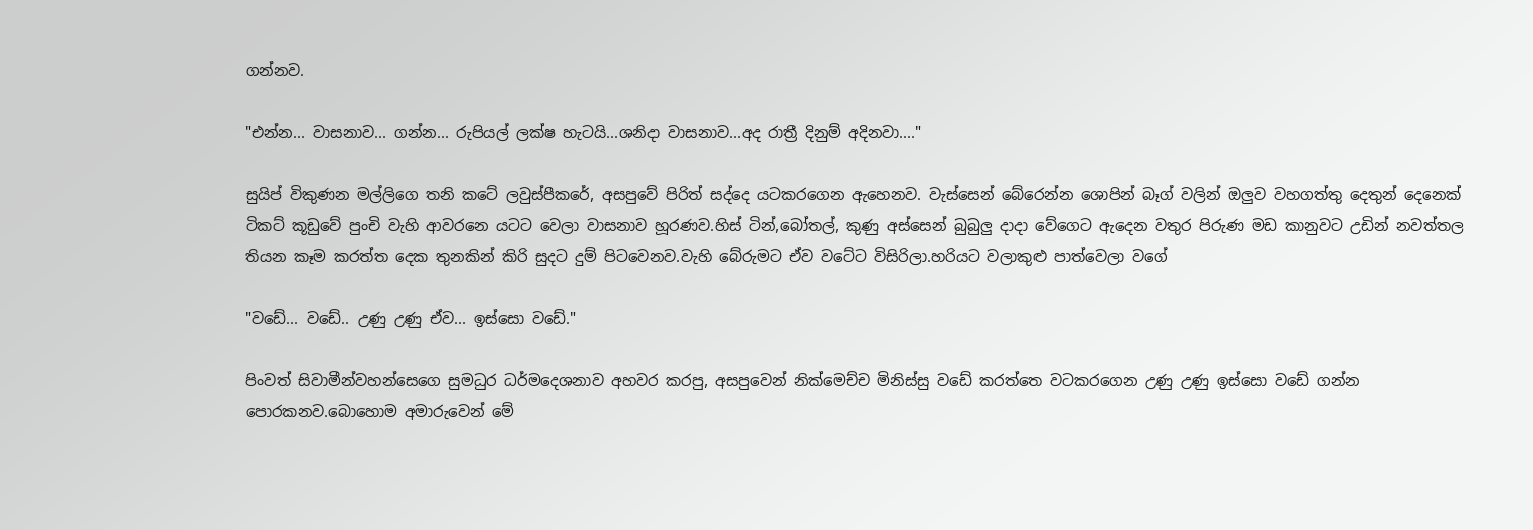ගන්නව.

"එන්න... වාසනාව... ගන්න... රුපියල් ලක්ෂ හැටයි...ශනිදා වාසනාව...අද රාත්‍රී දිනුම් අදිනවා...."

සුයිප් විකුණන මල්ලිගෙ තනි කටේ ලවුස්පීකරේ, අසපුවේ පිරිත් සද්දෙ යටකරගෙන ඇහෙනව. වැස්සෙන් බේරෙන්න ශොපින් බෑග් වලින් ඔලුව වහගත්තු දෙතුන් දෙනෙක් ටිකට් කූඩුවේ පුංචි වැහි ආවරනෙ යටට වෙලා වාසනාව හූරණව.හිස් ටින්,බෝතල්, කුණු අස්සෙන් බුබුලු දාදා වේගෙට ඇදෙන වතුර පිරුණ මඩ කානුවට උඩින් නවත්තල තියන කෑම කරත්ත දෙක තුනකින් කිරි සුදට දුම් පිටවෙනව.වැහි බේරුමට ඒව වටේට විසිරිලා.හරියට වලාකුළු පාත්වෙලා වගේ

"වඩේ... වඩේ.. උණු උණු ඒව... ඉස්සො වඩේ."

පිංවත් සිවාමීන්වහන්සෙගෙ සුමධුර ධර්මදෙශනාව අහවර කරපු, අසපුවෙන් නික්මෙච්ච මිනිස්සු වඩේ කරත්තෙ වටකරගෙන උණු උණු ඉස්සො වඩේ ගන්න පොරකනව.බොහොම අමාරුවෙන් මේ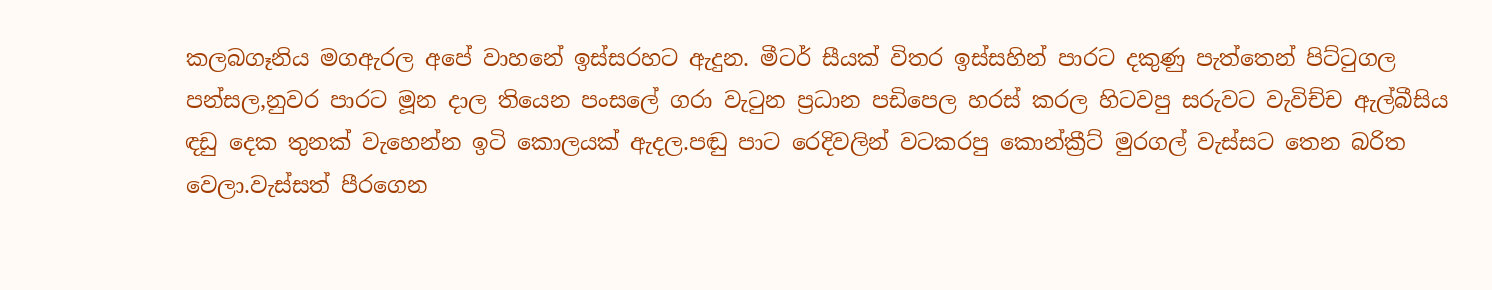කලබගෑනිය මගඇරල අපේ වාහනේ ඉස්සරහට ඇදුන. මීටර් සීයක් විතර ඉස්සහින් පාරට දකුණු පැත්තෙන් පිට්ටුගල පන්සල,නුවර පාරට මූන දාල තියෙන පංසලේ ගරා වැටුන ප්‍රධාන පඩිපෙල හරස් කරල හිටවපු සරුවට වැවිච්ච ඇල්බීසිය ඳඩු දෙක තුනක් වැහෙන්න ඉටි කොලයක් ඇදල.පඬු පාට රෙදිවලින් වටකරපු කොන්ක්‍රීට් මුරගල් වැස්සට තෙන බරිත වෙලා.වැස්සත් පීරගෙන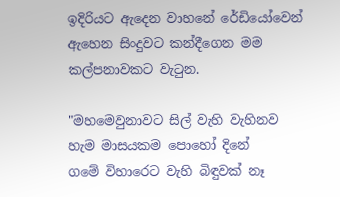ඉදිරියට ඇදෙන වාහනේ රේඩියෝවෙන් ඇහෙන සිංදුවට කන්දීගෙන මම කල්පනාවකට වැටුන.

"මහමෙවුනාවට සිල් වැහි වැහිනව හැම මාසයකම පොහෝ දිනේ
ගමේ විහාරෙට වැහි බිඳුවක් නෑ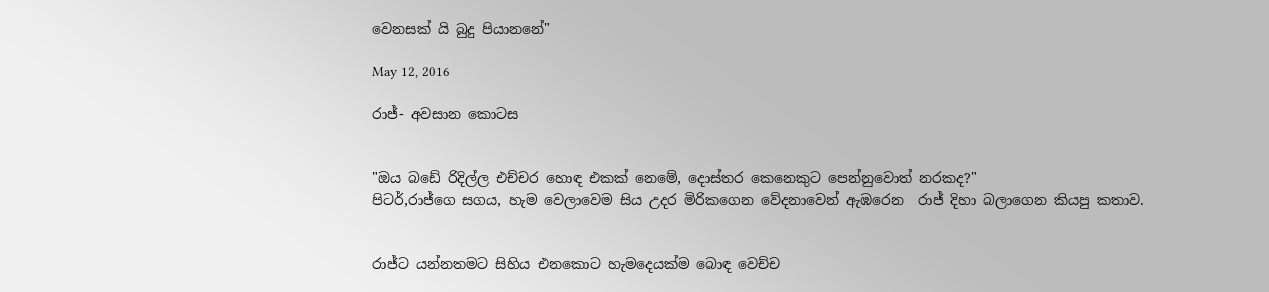වෙනසක් යි බුදු පියානනේ"

May 12, 2016

රාජ්- අවසාන කොටස


"ඔය බඩේ රිදිල්ල එච්චර හොඳ එකක් නෙමේ, දොස්තර කෙනෙකුට පෙන්නුවොත් නරකද?"
පිටර්,රාජ්ගෙ සගය, හැම වෙලාවෙම සිය උදර මිරිකගෙන වේදනාවෙන් ඇඹරෙන  රාජ් දිහා බලාගෙන කියපු කතාව.


රාජ්ට යන්නතමට සිහිය එනකොට හැමදෙයක්ම බොඳ වෙච්ච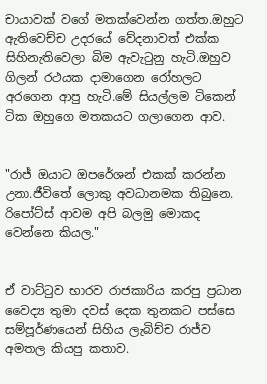චායාවක් වගේ මතක්වෙන්න ගත්ත.ඔහුට ඇතිවෙච්ච උදරයේ වේදනාවත් එක්ක සිහිනැතිවෙලා බිම ඇවැටුනු හැටි.ඔහුව ගිලන් රථයක දාමාගෙන රෝහලට අරගෙන ආපු හැටි.මේ සියල්ලම ටිකෙන් ටික ඔහුගෙ මතකයට ගලාගෙන ආව.


"රාජ් ඔයාට ඔපරේශන් එකක් කරන්න උනා.ජීවිතේ ලොකු අවධානමක තිබුනෙ. රිපෝට්ස් ආවම අපි බලමු මොකද වෙන්නෙ කියල."


ඒ වාට්ටුව භාරව රාජකාරිය කරපු ප්‍රධාන වෛද්‍ය තුමා දවස් දෙක තුනකට පස්සෙ සම්පූර්ණයෙන් සිහිය ලැබිච්ච රාජ්ව අමතල කියපු කතාව.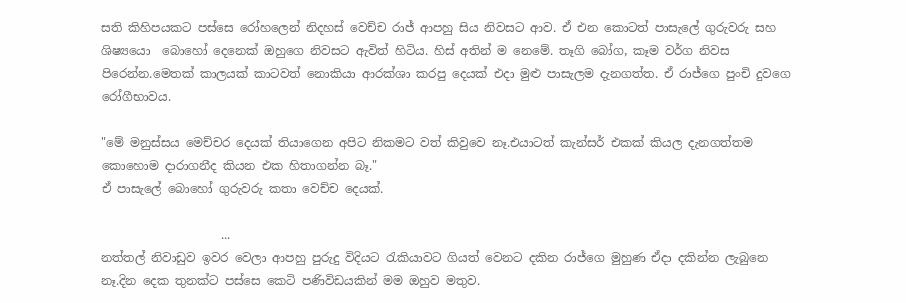සති කිහිපයකට පස්සෙ රෝහලෙන් නිදහස් වෙච්ච රාජ් ආපහු සිය නිවසට ආව. ඒ එන කොටත් පාසැලේ ගුරුවරු සහ ශිෂ්‍යයො  බොහෝ දෙනෙක් ඔහුගෙ නිවසට ඇවිත් හිටිය. හිස් අතින් ම නෙමේ. තෑගි බෝග, කෑම වර්ග නිවස පිරෙන්න.මෙතක් කාලයක් කාටවත් නොකියා ආරක්ශා කරපු දෙයක් එදා මුළු පාසැලම දැනගත්ත. ඒ රාජ්ගෙ පුංචි දුවගෙ රෝගීභාවය.

"මේ මනුස්සය මෙච්චර දෙයක් තියාගෙන අපිට නිකමට වත් කිවුවෙ නෑ.එයාටත් කැන්සර් එකක් කියල දැනගත්තම කොහොම දාරාගනීද කියන එක හිතාගන්න බෑ."
ඒ පාසැලේ බොහෝ ගුරුවරු කතා වෙච්ච දෙයක්.

                    ...
නත්තල් නිවාඩුව ඉවර වෙලා ආපහු පුරුදු විදියට රැකියාවට ගියත් වෙනට දකින රාජ්ගෙ මුහුණ ඒදා දකින්න ලැබුනෙ නෑ.දින දෙක තුනක්ට පස්සෙ කෙටි පණිවිඩයකින් මම ඔහුව මතුව.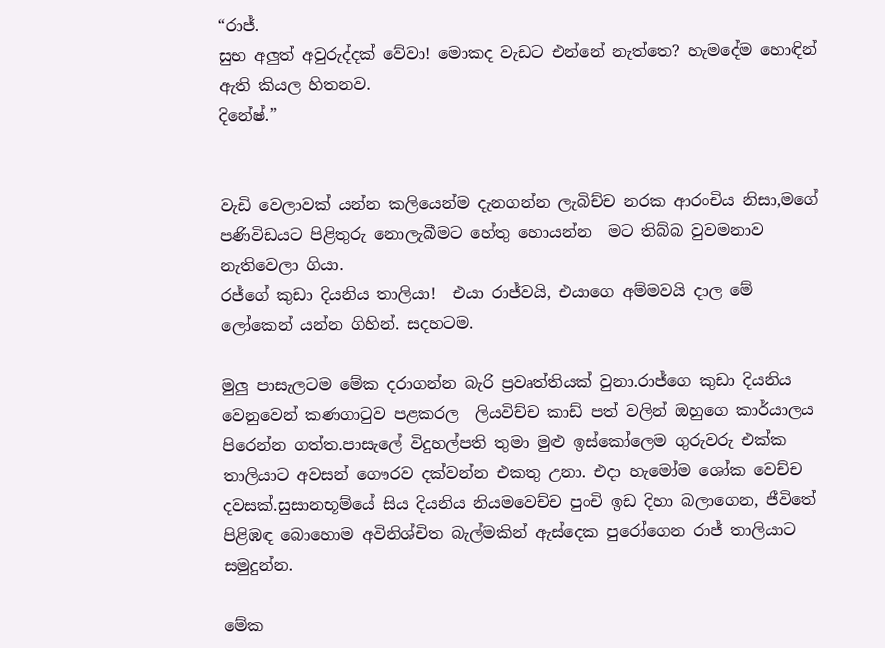“රාජ්.
සුභ අලුත් අවුරුද්දක් වේවා! මොකද වැඩට එන්නේ නැත්තෙ? හැමදේම හොඳින් ඇති කියල හිතනව.
දිනේෂ්.”


වැඩි වෙලාවක් යන්න කලියෙන්ම දැනගන්න ලැබිච්ච නරක ආරංචිය නිසා,මගේ පණිවිඩයට පිළිතුරු නොලැබීමට හේතු හොයන්න  මට තිබ්බ වුවමනාව නැතිවෙලා ගියා.
රජ්ගේ කුඩා දියනිය තාලියා!  එයා රාජ්වයි, එයාගෙ අම්මවයි දාල මේ ලෝකෙන් යන්න ගිහින්. සදහටම.

මුලු පාසැලටම මේක දරාගන්න බැරි ප්‍රවෘත්තියක් වුනා.රාජ්ගෙ කුඩා දියනිය වෙනුවෙන් කණගාටුව පළකරල  ලියවිච්ච කාඩ් පත් වලින් ඔහුගෙ කාර්යාලය පිරෙන්න ගත්ත.පාසැලේ විදුහල්පති තුමා මුළු ඉස්කෝලෙම ගුරුවරු එක්ක තාලියාට අවසන් ගෞරව දක්වන්න එකතු උනා. එදා හැමෝම ශෝක වෙච්ච දවසක්.සුසානභූම්යේ සිය දියනිය නියමවෙච්ච පුංචි ඉඩ දිහා බලාගෙන, ජීවිතේ පිළිඹඳ බොහොම අවිනිශ්චිත බැල්මකින් ඇස්දෙක පුරෝගෙන රාජ් තාලියාට සමුදුන්න.

මේක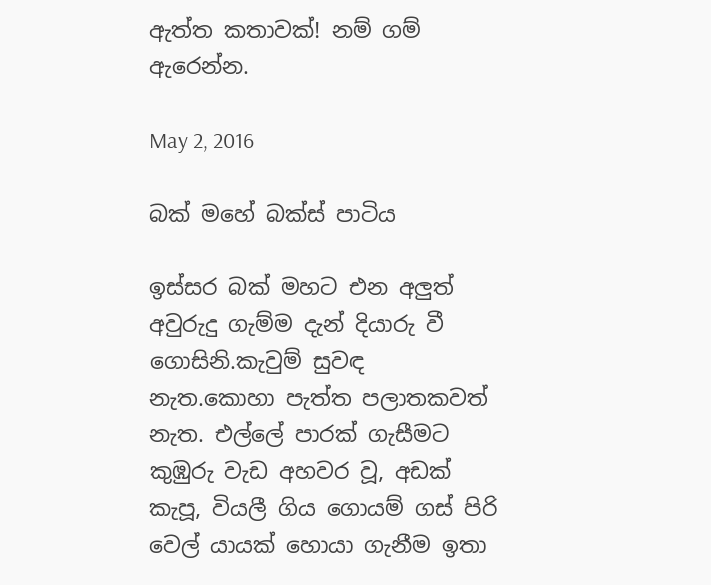ඇත්ත කතාවක්! නම් ගම් ඇරෙන්න.

May 2, 2016

බක් මහේ බක්ස් පාටිය

ඉස්සර බක් මහට එන අලුත් අවුරුදු ගැම්ම දැන් දියාරු වී ගොසිනි.කැවුම් සුවඳ නැත.කොහා පැත්ත පලාතකවත් නැත. එල්ලේ පාරක් ගැසීමට කුඹුරු වැඩ අහවර වූ, අඩක් කැපූ, වියලී ගිය ගොයම් ගස් පිරි වෙල් යායක් හොයා ගැනීම ඉතා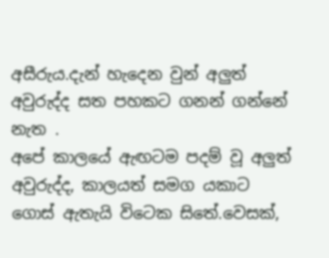අසීරුය.දැන් හැදෙන වුන් අලුත් අවුරුද්ද සත පහකට ගනන් ගන්නේ නැත .
අපේ කාලයේ ඇඟටම පදම් වූ අලුත් අවුරුද්ද, කාලයත් සමග යකාට ගොස් ඇතැයි විටෙක සිතේ.වෙසක්,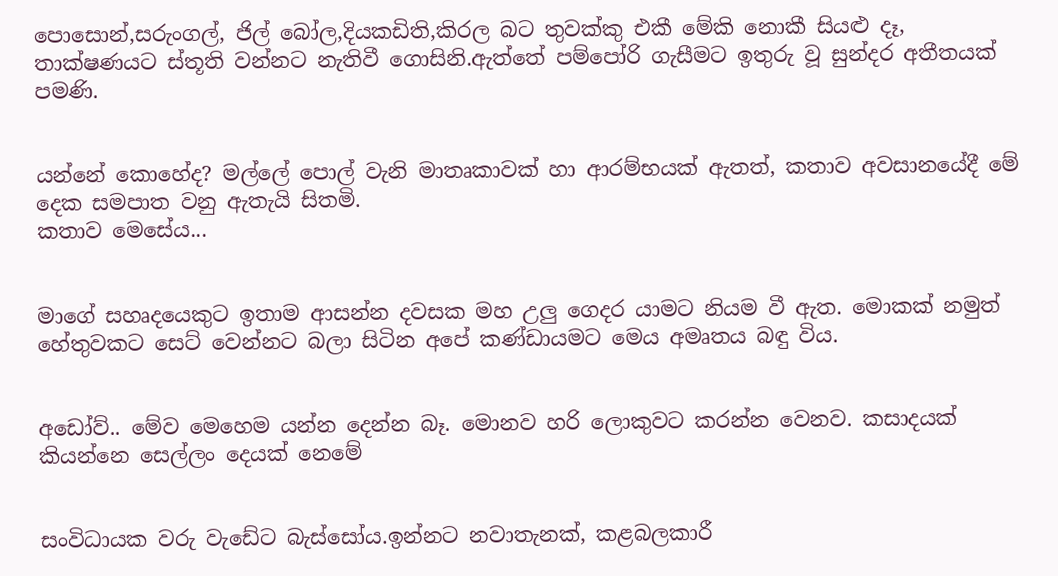පොසොන්,සරුංගල්, ජිල් බෝල,දියකඩිති,කිරල බට තුවක්කු එකී මේකි නොකී සියළු දෑ, තාක්ෂණයට ස්තූති වන්නට නැතිවී ගොසිනි.ඇත්තේ පම්පෝරි ගැසීමට ඉතුරු වූ සුන්දර අතීතයක් පමණි.


යන්නේ කොහේද? මල්ලේ පොල් වැනි මාතෘකාවක් හා ආරම්භයක් ඇතත්, කතාව අවසානයේදී මේ දෙක සමපාත වනු ඇතැයි සිතමි.
කතාව මෙසේය...


මාගේ සහෘදයෙකුට ඉතාම ආසන්න දවසක මහ උලු ගෙදර යාමට නියම වී ඇත. මොකක් නමුත් හේතුවකට සෙට් වෙන්නට බලා සිටින අපේ කණ්ඩායමට මෙය අමෘතය බඳු විය.


අඩෝව්.. මේව මෙහෙම යන්න දෙන්න බෑ. මොනව හරි ලොකුවට කරන්න වෙනව. කසාදයක් කියන්නෙ සෙල්ලං දෙයක් නෙමේ


සංවිධායක වරු වැඩේට බැස්සෝය.ඉන්නට නවාතැනක්, කළබලකාරී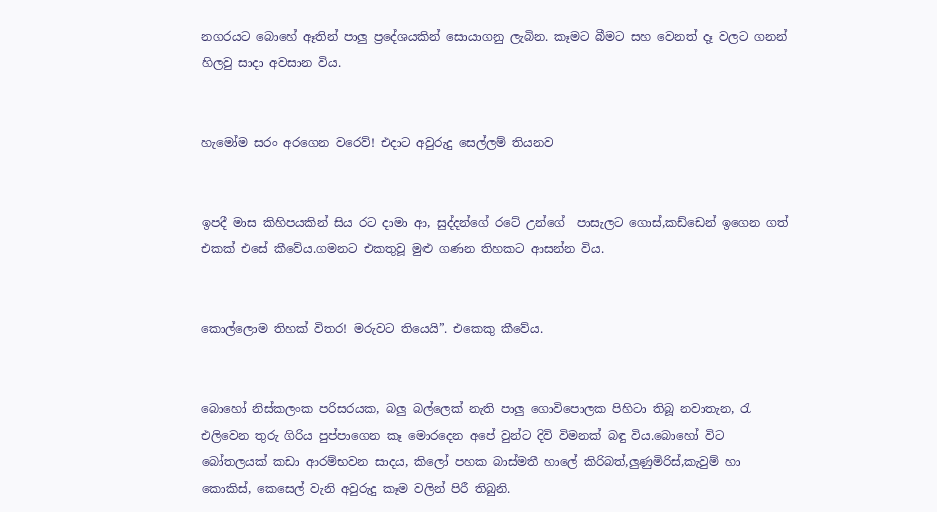නගරයට බොහේ ඈතින් පාලු ප්‍රදේශයකින් සොයාගනු ලැබින. කෑමට බීමට සහ වෙනත් දෑ වලට ගනන් හිලවු සාදා අවසාන විය.


හැමෝම සරං අරගෙන වරෙව්! එදාට අවුරුදු සෙල්ලම් තියනව


ඉපදී මාස කිහිපයකින් සිය රට දාමා ආ, සුද්දන්ගේ රටේ උන්ගේ  පාසැලට ගොස්,කඩ්ඩෙන් ඉගෙන ගත් එකක් එසේ කීවේය.ගමනට එකතුවූ මුළු ගණන තිහකට ආසන්න විය.


කොල්ලොම තිහක් විතර! මරුවට තියෙයි”. එකෙකු කීවේය.


බොහෝ නිස්කලංක පරිසරයක, බලු බල්ලෙක් නැති පාලු ගොවිපොලක පිහිටා තිබූ නවාතැන, රැ එලිවෙන තුරු ගිරිය පුප්පාගෙන කෑ මොරදෙන අපේ වුන්ට දිවි විමනක් බඳු විය.බොහෝ විට බෝතලයක් කඩා ආරම්භවන සාදය, කිලෝ පහක බාස්මතී හාලේ කිරිබත්,ලුණුමිරිස්,කැවුම් හා කොකිස්, කෙසෙල් වැනි අවුරුදු කෑම වලින් පිරී තිබුනි.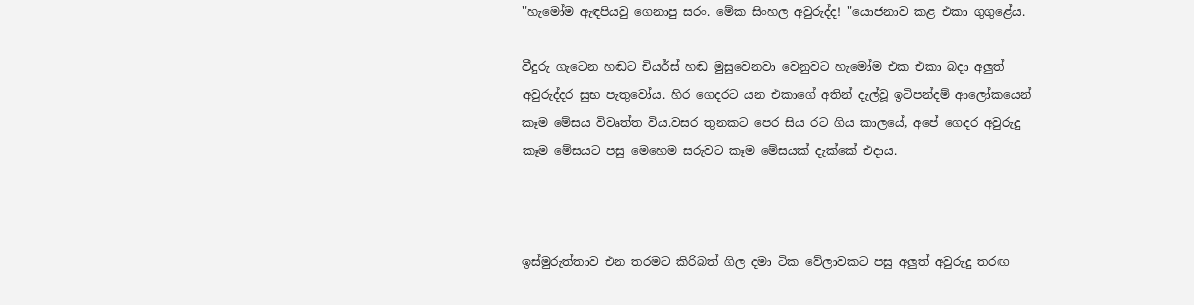"හැමෝම ඇඳපියවු ගෙනාපු සරං. මේක සිංහල අවුරුද්ද! "යොජනාව කළ එකා ගුගුළේය.

වීදුරු ගැටෙන හඬට චියර්ස් හඬ මුසුවෙනවා වෙනුවට හැමෝම එක එකා බදා අලුත් අවුරුද්දර සුභ පැතුවෝය. හිර ගෙදරට යන එකාගේ අතින් දැල්වූ ඉටිපන්දම් ආලෝකයෙන් කෑම මේසය විවෘත්ත විය.වසර තුනකට පෙර සිය රට ගිය කාලයේ, අපේ ගෙදර අවුරුදු කෑම මේසයට පසු මෙහෙම සරුවට කෑම මේසයක් දැක්කේ එදාය.



ඉස්මුරුත්තාව එන තරමට කිරිබත් ගිල දමා ටික වේලාවකට පසු අලුත් අවුරුදු තරඟ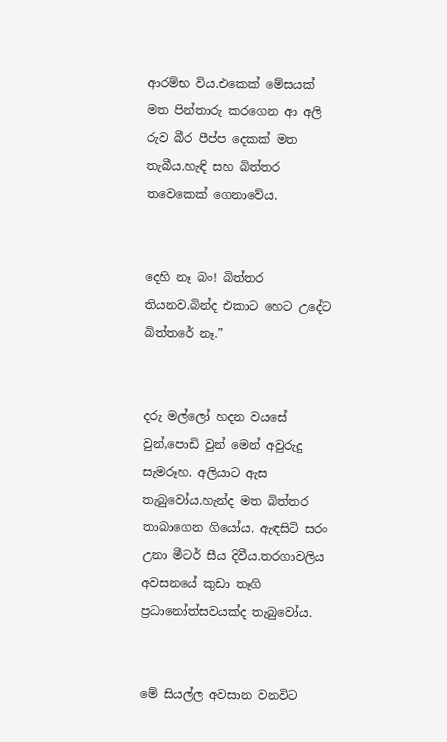ආරම්භ විය.එකෙක් මේසයක් මත පින්තාරු කරගෙන ආ අලි රුව බීර පීප්ප දෙකක් මත තැබීය.හැඳි සහ බිත්තර තවෙකෙක් ගෙනාවේය.


දෙහි නෑ බං! බිත්තර තියනව.බින්ද එකාට හෙට උදේට බිත්තරේ නෑ.”


දරු මල්ලෝ හදන වයසේ වුන්,පොඩි වුන් මෙන් අවුරුදු සැමරූහ. අලියාට ඇස තැබුවෝය.හැන්ද මත බිත්තර තාබාගෙන ගියෝය. ඇඳසිටි සරං උනා මීටර් සීය දිවීය.තරගාවලිය අවසනයේ කුඩා තෑගි ප්‍රධානෝත්සවයක්ද තැබුවෝය.


මේ සියල්ල අවසාන වනවිට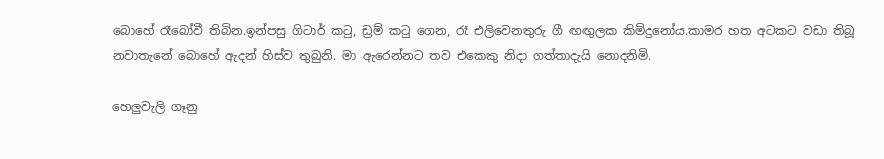බොහේ රෑබෝවී තිබින.ඉන්පසු ගිටාර් කටු, ඩ්‍රම් කටු ගෙන, රෑ එලිවෙනතුරු ගී ඟඟුලක කිමිදුනෝය.කාමර හත අටකට වඩා තිබූ නවාතැනේ බොහේ ඇදන් හිස්ව තුබුනි. මා ඇරෙන්නට තව එකෙකු නිදා ගත්තාදැයි නොදනිමි.

හෙලුවැලි ගෑනු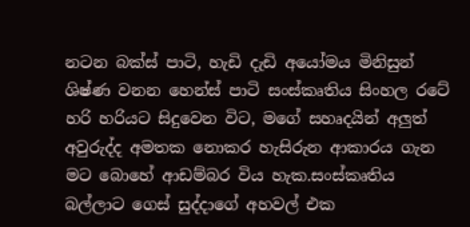නටන බක්ස් පාටි, හැඩි දැඩි අයෝමය මිනිසුන් ශිෂ්ණ වනන හෙන්ස් පාටි සංස්කෘතිය සිංහල රටේ හරි හරියට සිදුවෙන විට, මගේ සහෘදයින් අලුත් අවුරුද්ද අමතක නොකර හැසිරුන ආකාරය ගැන මට බොහේ ආඩම්බර විය හැක.සංස්කෘතිය බල්ලාට ගෙස් සුද්දාගේ අහවල් එක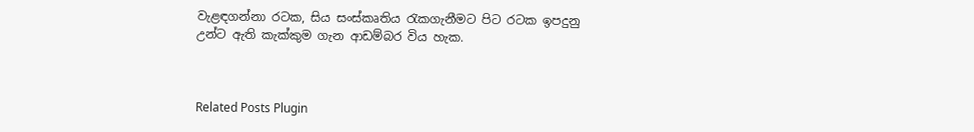වැළඳගන්නා රටක, සිය සංස්කෘතිය රැකගැනීමට පිට රටක ඉපදුනු උන්ට ඇති කැක්කුම ගැන ආඩම්බර විය හැක.



Related Posts Plugin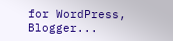for WordPress, Blogger...